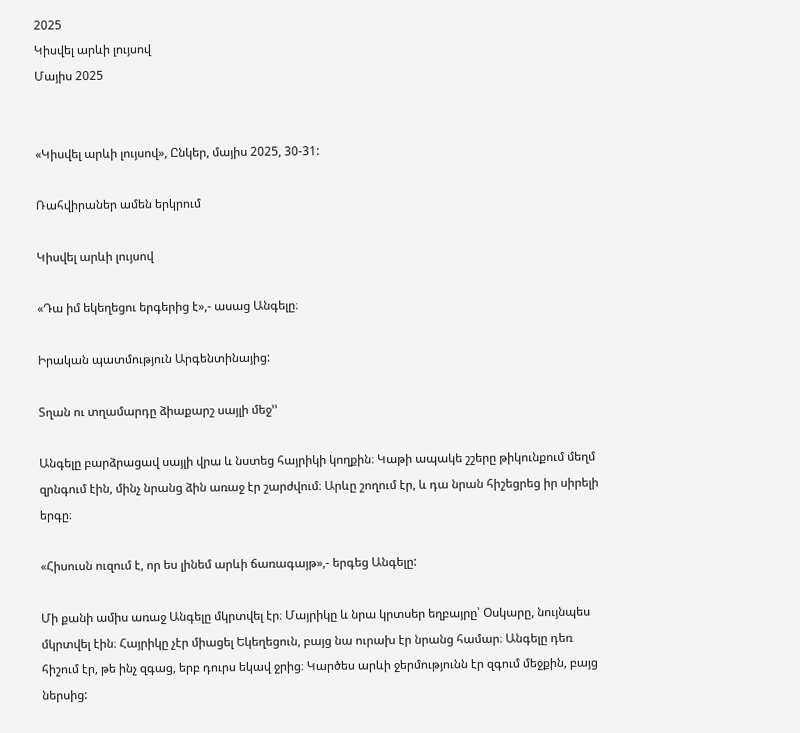2025
Կիսվել արևի լույսով
Մայիս 2025


«Կիսվել արևի լույսով», Ընկեր, մայիս 2025, 30-31:

Ռահվիրաներ ամեն երկրում

Կիսվել արևի լույսով

«Դա իմ եկեղեցու երգերից է»,- ասաց Անգելը։

Իրական պատմություն Արգենտինայից:

Տղան ու տղամարդը ձիաքարշ սայլի մեջ’’

Անգելը բարձրացավ սայլի վրա և նստեց հայրիկի կողքին։ Կաթի ապակե շշերը թիկունքում մեղմ զրնգում էին, մինչ նրանց ձին առաջ էր շարժվում։ Արևը շողում էր, և դա նրան հիշեցրեց իր սիրելի երգը։

«Հիսուսն ուզում է, որ ես լինեմ արևի ճառագայթ»,- երգեց Անգելը:

Մի քանի ամիս առաջ Անգելը մկրտվել էր։ Մայրիկը և նրա կրտսեր եղբայրը՝ Օսկարը, նույնպես մկրտվել էին։ Հայրիկը չէր միացել Եկեղեցուն, բայց նա ուրախ էր նրանց համար։ Անգելը դեռ հիշում էր, թե ինչ զգաց, երբ դուրս եկավ ջրից։ Կարծես արևի ջերմությունն էր զգում մեջքին, բայց ներսից: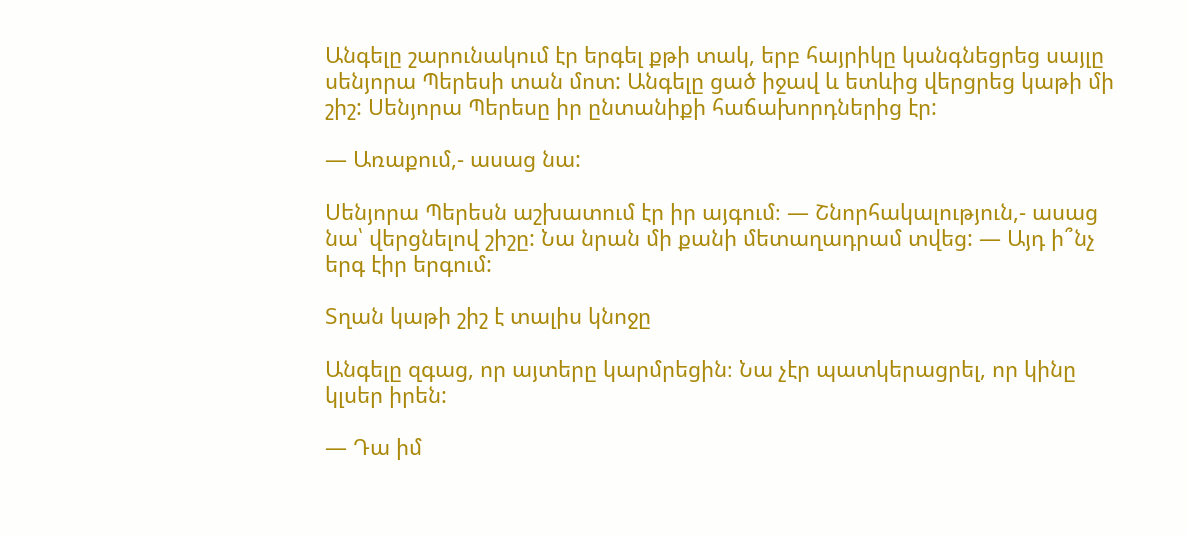Անգելը շարունակում էր երգել քթի տակ, երբ հայրիկը կանգնեցրեց սայլը սենյորա Պերեսի տան մոտ: Անգելը ցած իջավ և ետևից վերցրեց կաթի մի շիշ: Սենյորա Պերեսը իր ընտանիքի հաճախորդներից էր:

— Առաքում,- ասաց նա:

Սենյորա Պերեսն աշխատում էր իր այգում։ — Շնորհակալություն,- ասաց նա՝ վերցնելով շիշը: Նա նրան մի քանի մետաղադրամ տվեց: — Այդ ի՞նչ երգ էիր երգում:

Տղան կաթի շիշ է տալիս կնոջը

Անգելը զգաց, որ այտերը կարմրեցին։ Նա չէր պատկերացրել, որ կինը կլսեր իրեն:

— Դա իմ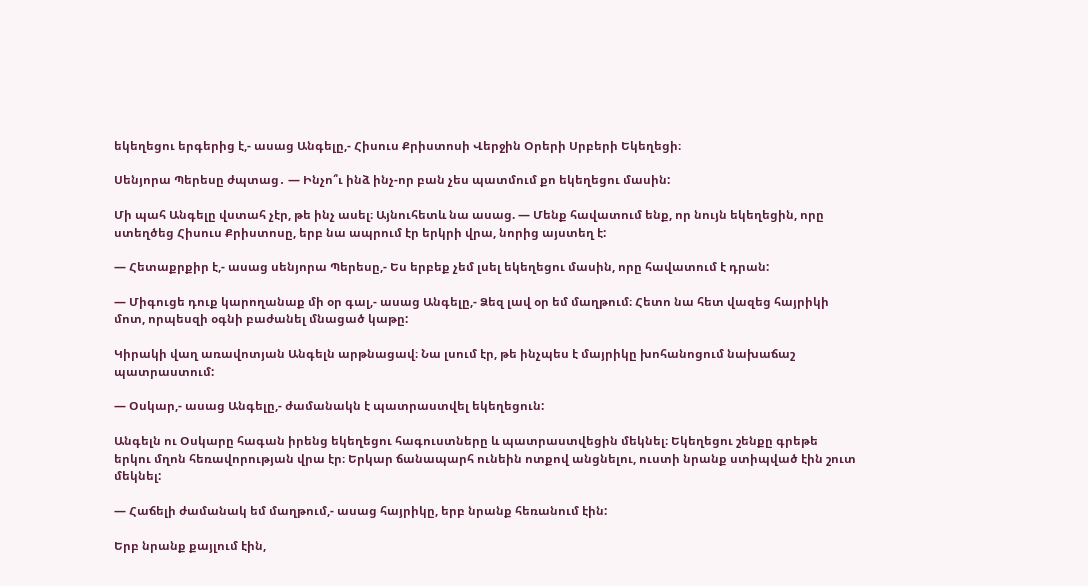եկեղեցու երգերից է,- ասաց Անգելը,- Հիսուս Քրիստոսի Վերջին Օրերի Սրբերի Եկեղեցի։

Սենյորա Պերեսը ժպտաց․ — Ինչո՞ւ ինձ ինչ-որ բան չես պատմում քո եկեղեցու մասին:

Մի պահ Անգելը վստահ չէր, թե ինչ ասել։ Այնուհետև նա ասաց. — Մենք հավատում ենք, որ նույն եկեղեցին, որը ստեղծեց Հիսուս Քրիստոսը, երբ նա ապրում էր երկրի վրա, նորից այստեղ է:

— Հետաքրքիր է,- ասաց սենյորա Պերեսը,- Ես երբեք չեմ լսել եկեղեցու մասին, որը հավատում է դրան:

— Միգուցե դուք կարողանաք մի օր գալ,- ասաց Անգելը,- Ձեզ լավ օր եմ մաղթում։ Հետո նա հետ վազեց հայրիկի մոտ, որպեսզի օգնի բաժանել մնացած կաթը:

Կիրակի վաղ առավոտյան Անգելն արթնացավ։ Նա լսում էր, թե ինչպես է մայրիկը խոհանոցում նախաճաշ պատրաստում:

— Օսկար,- ասաց Անգելը,- ժամանակն է պատրաստվել եկեղեցուն:

Անգելն ու Օսկարը հագան իրենց եկեղեցու հագուստները և պատրաստվեցին մեկնել։ Եկեղեցու շենքը գրեթե երկու մղոն հեռավորության վրա էր։ Երկար ճանապարհ ունեին ոտքով անցնելու, ուստի նրանք ստիպված էին շուտ մեկնել:

— Հաճելի ժամանակ եմ մաղթում,- ասաց հայրիկը, երբ նրանք հեռանում էին:

Երբ նրանք քայլում էին,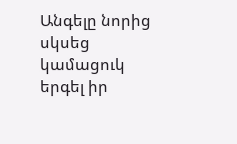Անգելը նորից սկսեց կամացուկ երգել իր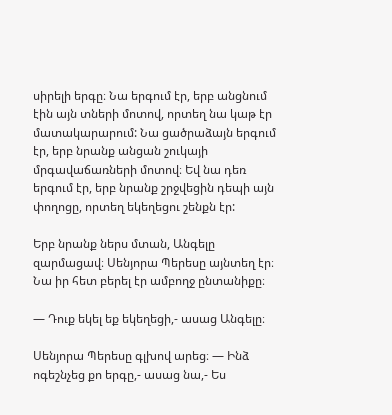սիրելի երգը։ Նա երգում էր, երբ անցնում էին այն տների մոտով, որտեղ նա կաթ էր մատակարարում: Նա ցածրաձայն երգում էր, երբ նրանք անցան շուկայի մրգավաճառների մոտով։ Եվ նա դեռ երգում էր, երբ նրանք շրջվեցին դեպի այն փողոցը, որտեղ եկեղեցու շենքն էր:

Երբ նրանք ներս մտան, Անգելը զարմացավ։ Սենյորա Պերեսը այնտեղ էր։ Նա իր հետ բերել էր ամբողջ ընտանիքը։

— Դուք եկել եք եկեղեցի,- ասաց Անգելը։

Սենյորա Պերեսը գլխով արեց։ — Ինձ ոգեշնչեց քո երգը,- ասաց նա,- Ես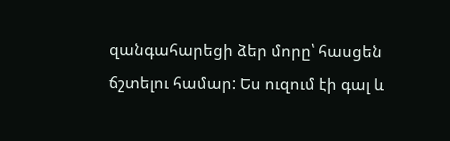զանգահարեցի ձեր մորը՝ հասցեն ճշտելու համար: Ես ուզում էի գալ և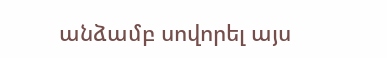անձամբ սովորել այս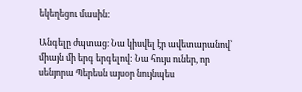եկեղեցու մասին:

Անգելը ժպտաց։ Նա կիսվել էր ավետարանով՝ միայն մի երգ երգելով: Նա հույս ուներ, որ սենյորա Պերեսն այսօր նույնպես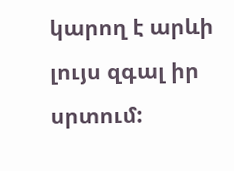կարող է արևի լույս զգալ իր սրտում: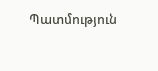Պատմություն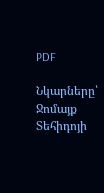PDF

Նկարները՝ Ջոմայք Տեհիդոյի